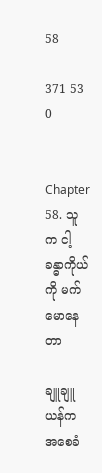58

371 53 0


Chapter 58. သူက ငါ့ခန္ဓာကိုယ်ကို မက်မောနေတာ

ချူချူယန်က အစေခံ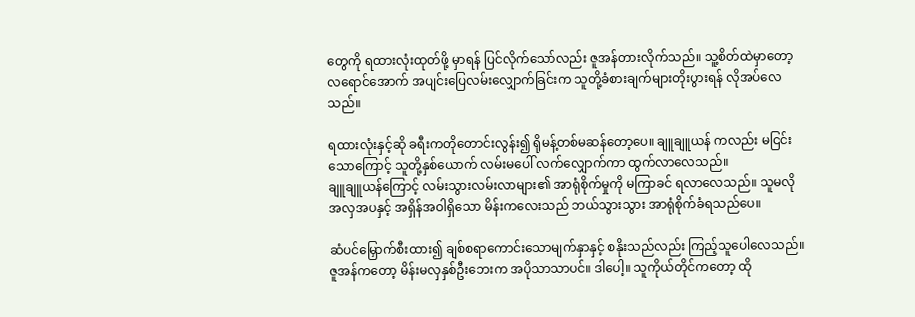တွေကို ရထားလုံးထုတ်ဖို့ မှာရန် ပြင်လိုက်သော်လည်း ဇူအန်တားလိုက်သည်။ သူ့စိတ်ထဲမှာတော့ လရောင်အောက် အပျင်းပြေလမ်းလျှောက်ခြင်းက သူတို့ခံစားချက်များတိုးပွားရန် လိုအပ်လေသည်။

ရထားလုံးနှင့်ဆို ခရီးကတိုတောင်းလွန်း၍ ရိုမန့်တစ်မဆန်တော့ပေ။ ချူချူယန် ကလည်း မငြင်းသောကြောင့် သူတို့နှစ်ယောက် လမ်းမပေါ် လက်လျှောက်ကာ ထွက်လာလေသည်။
ချူချူယန်ကြောင့် လမ်းသွားလမ်းလာများ၏ အာရုံစိုက်မှုကို မကြာခင် ရလာလေသည်။ သူမလို အလှအပနှင့် အရှိန်အဝါရှိသော မိန်းကလေးသည် ဘယ်သွားသွား အာရုံစိုက်ခံရသည်ပေ။

ဆံပင်မြှောက်စီးထား၍ ချစ်စရာကောင်းသောမျက်နှာနှင့် စနိုးသည်လည်း ကြည့်သူပေါလေသည်။
ဇူအန်ကတော့ မိန်းမလှနှစ်ဦးဘေးက အပိုသာသာပင်။ ဒါပေါ့။ သူကိုယ်တိုင်ကတော့ ထို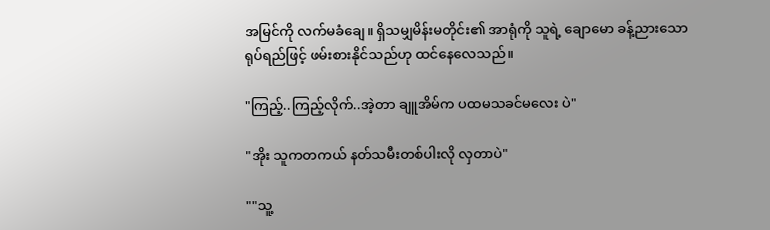အမြင်ကို လက်မခံချေ။ ရှိသမျှမိန်းမတိုင်း၏ အာရုံကို သူရဲ့ ချောမော ခန့်ညားသော ရုပ်ရည်ဖြင့် ဖမ်းစားနိုင်သည်ဟု ထင်နေလေသည်။

"ကြည့်..ကြည့်လိုက်..အဲ့တာ ချူအိမ်က ပထမသခင်မလေး ပဲ"

"အိုး သူကတကယ် နတ်သမီးတစ်ပါးလို လှတာပဲ"

""သူ့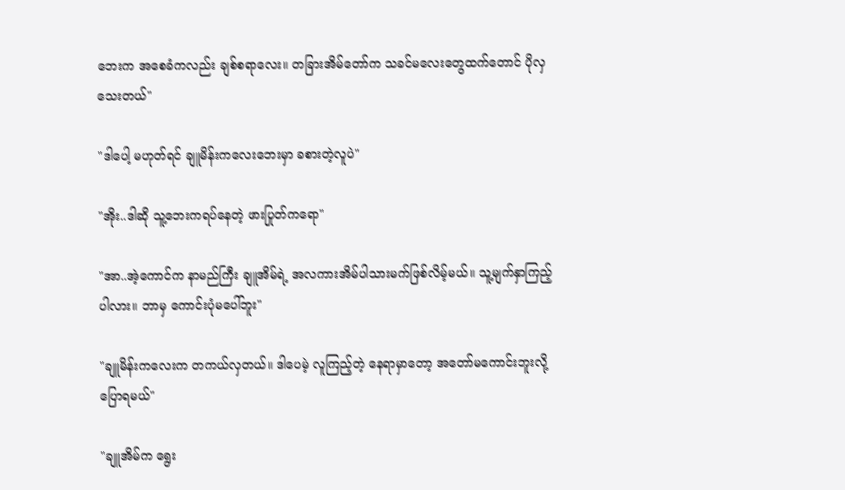ဘေးက အစေခံကလည်း ချစ်စရာလေး။ တခြားအိမ်တော်က သခင်မလေးတွေထက်တောင် ပိုလှသေးတယ်"

"ဒါပေါ့ မဟုတ်ရင် ချူမိန်းကလေးဘေးမှာ ခစားတဲ့လူပဲ"

"အိုး..ဒါဆို သူ့ဘေးကရပ်နေတဲ့ ဖားပြုတ်ကရော"

"အာ..အဲ့ကောင်က နာမည်ကြီး ချူအိမ်ရဲ့ အလကားအိမ်ပါသားမက်ဖြစ်လိမ့်မယ်။ သူ့မျက်နှာကြည့်ပါလား။ ဘာမှ ကောင်းပုံမပေါ်ဘူး"

"ချူမိန်းကလေးက တကယ်လှတယ်။ ဒါပေမဲ့ လူကြည့်တဲ့ နေရာမှာတော့ အတော်မကောင်းဘူးလို့ ပြောရမယ်"

"ချူအိမ်က ရွေး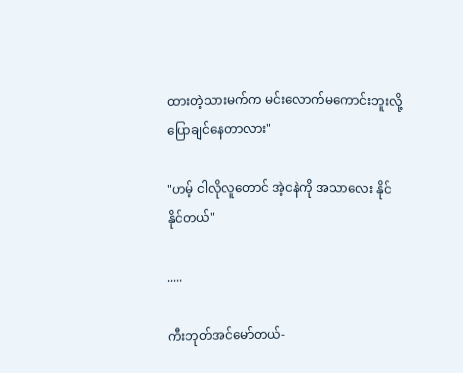ထားတဲ့သားမက်က မင်းလောက်မကောင်းဘူးလို့ ပြောချင်နေတာလား"

"ဟမ့် ငါလိုလူတောင် အဲ့ငနဲကို အသာလေး နိုင် နိုင်တယ်"

.....

ကီးဘုတ်အင်မော်တယ်-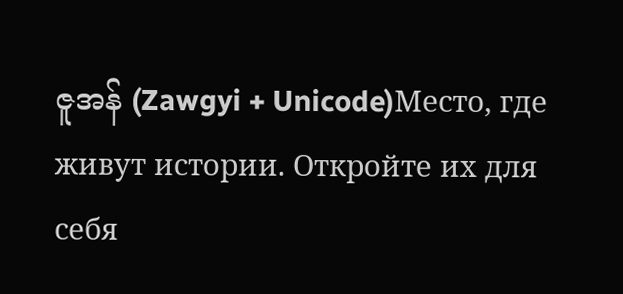ဇူအန် (Zawgyi + Unicode)Место, где живут истории. Откройте их для себя